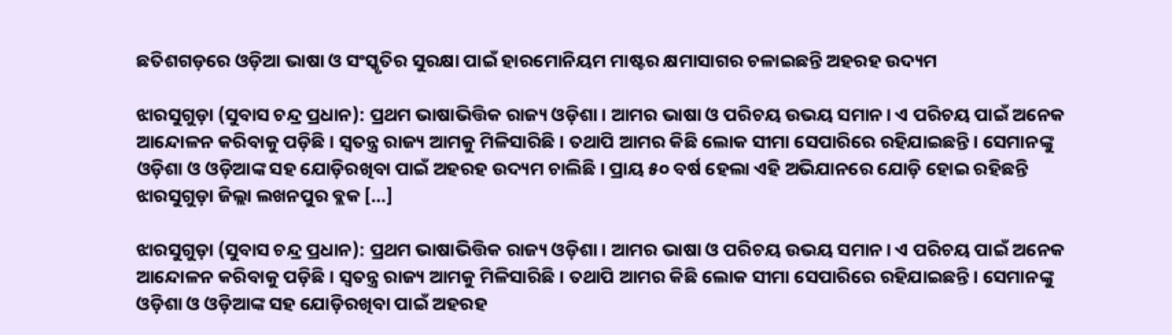ଛତିଶଗଡ଼ରେ ଓଡ଼ିଆ ଭାଷା ଓ ସଂସ୍କୃତିର ସୁରକ୍ଷା ପାଇଁ ହାରମୋନିୟମ ମାଷ୍ଟର କ୍ଷମାସାଗର ଚଳାଇଛନ୍ତି ଅହରହ ଉଦ୍ୟମ

ଝାରସୁଗୁଡ଼ା (ସୁବାସ ଚନ୍ଦ୍ର ପ୍ରଧାନ): ପ୍ରଥମ ଭାଷାଭିତ୍ତିକ ରାଜ୍ୟ ଓଡ଼ିଶା। ଆମର ଭାଷା ଓ ପରିଚୟ ଉଭୟ ସମାନ। ଏ ପରିଚୟ ପାଇଁ ଅନେକ ଆନ୍ଦୋଳନ କରିବାକୁ ପଡ଼ିଛି। ସ୍ୱତନ୍ତ୍ର ରାଜ୍ୟ ଆମକୁ ମିଳିସାରିଛି। ତଥାପି ଆମର କିଛି ଲୋକ ସୀମା ସେପାରିରେ ରହିଯାଇଛନ୍ତି। ସେମାନଙ୍କୁ ଓଡ଼ିଶା ଓ ଓଡ଼ିଆଙ୍କ ସହ ଯୋଡ଼ିରଖିବା ପାଇଁ ଅହରହ ଉଦ୍ୟମ ଚାଲିଛି। ପ୍ରାୟ ୫୦ ବର୍ଷ ହେଲା ଏହି ଅଭିଯାନରେ ଯୋଡ଼ି ହୋଇ ରହିଛନ୍ତି ଝାରସୁଗୁଡ଼ା ଜିଲ୍ଲା ଲଖନପୁର ବ୍ଲକ […]

ଝାରସୁଗୁଡ଼ା (ସୁବାସ ଚନ୍ଦ୍ର ପ୍ରଧାନ): ପ୍ରଥମ ଭାଷାଭିତ୍ତିକ ରାଜ୍ୟ ଓଡ଼ିଶା। ଆମର ଭାଷା ଓ ପରିଚୟ ଉଭୟ ସମାନ। ଏ ପରିଚୟ ପାଇଁ ଅନେକ ଆନ୍ଦୋଳନ କରିବାକୁ ପଡ଼ିଛି। ସ୍ୱତନ୍ତ୍ର ରାଜ୍ୟ ଆମକୁ ମିଳିସାରିଛି। ତଥାପି ଆମର କିଛି ଲୋକ ସୀମା ସେପାରିରେ ରହିଯାଇଛନ୍ତି। ସେମାନଙ୍କୁ ଓଡ଼ିଶା ଓ ଓଡ଼ିଆଙ୍କ ସହ ଯୋଡ଼ିରଖିବା ପାଇଁ ଅହରହ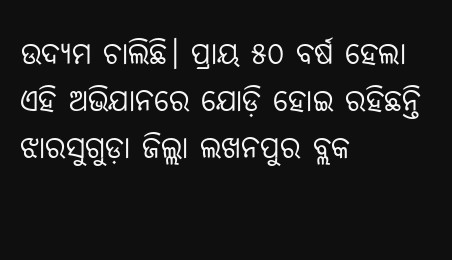ଉଦ୍ୟମ ଚାଲିଛି। ପ୍ରାୟ ୫୦ ବର୍ଷ ହେଲା ଏହି ଅଭିଯାନରେ ଯୋଡ଼ି ହୋଇ ରହିଛନ୍ତି ଝାରସୁଗୁଡ଼ା ଜିଲ୍ଲା ଲଖନପୁର ବ୍ଲକ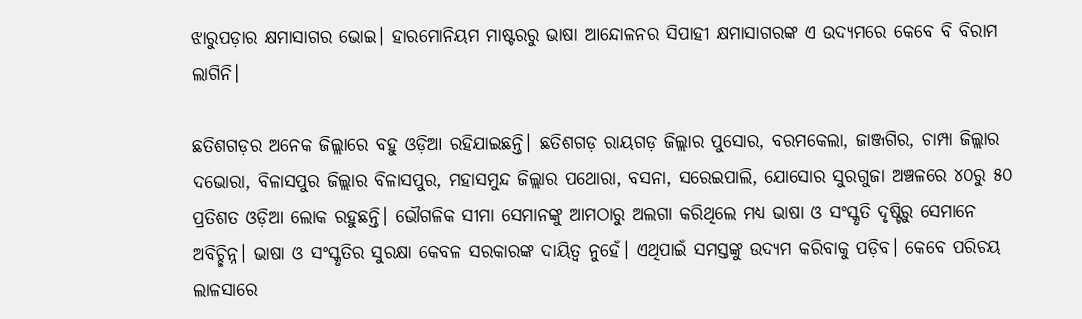ଝାରୁପଡ଼ାର କ୍ଷମାସାଗର ଭୋଇ। ହାରମୋନିୟମ ମାଷ୍ଟରରୁ ଭାଷା ଆନ୍ଦୋଳନର ସିପାହୀ କ୍ଷମାସାଗରଙ୍କ ଏ ଉଦ୍ୟମରେ କେବେ ବି ବିରାମ ଲାଗିନି।

ଛତିଶଗଡ଼ର ଅନେକ ଜିଲ୍ଲାରେ ବହୁ ଓଡ଼ିଆ ରହିଯାଇଛନ୍ତି। ଛତିଶଗଡ଼ ରାୟଗଡ଼ ଜିଲ୍ଲାର ପୁସୋର, ବରମକେଲା, ଜାଞ୍ଜଗିର, ଚାମ୍ପା ଜିଲ୍ଲାର ଦଭୋରା, ବିଳାସପୁର ଜିଲ୍ଲାର ବିଳାସପୁର, ମହାସମୁନ୍ଦ ଜିଲ୍ଲାର ପଥୋରା, ବସନା, ସରେଇପାଲି, ଯୋସୋର ସୁରଗୁଜା ଅଞ୍ଚଳରେ ୪୦ରୁ ୫୦ ପ୍ରତିଶତ ଓଡ଼ିଆ ଲୋକ ରହୁଛନ୍ତି। ଭୌଗଳିକ ସୀମା ସେମାନଙ୍କୁ ଆମଠାରୁ ଅଲଗା କରିଥିଲେ ମଧ୍ୟ ଭାଷା ଓ ସଂସ୍କୃତି ଦୃଷ୍ଟିରୁ ସେମାନେ ଅବିଚ୍ଛିନ୍ନ। ଭାଷା ଓ ସଂସ୍କୃତିର ସୁରକ୍ଷା କେବଳ ସରକାରଙ୍କ ଦାୟିତ୍ୱ ନୁହେଁ। ଏଥିପାଇଁ ସମସ୍ତଙ୍କୁ ଉଦ୍ୟମ କରିବାକୁ ପଡ଼ିବ। କେବେ ପରିଚୟ ଲାଳସାରେ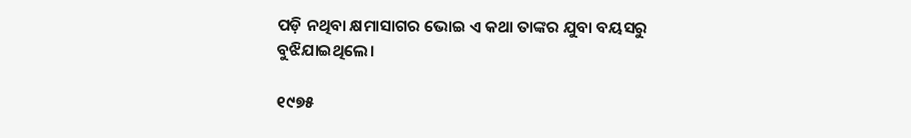ପଡ଼ି ନଥିବା କ୍ଷମାସାଗର ଭୋଇ ଏ କଥା ତାଙ୍କର ଯୁବା ବୟସରୁ ବୁଝିଯାଇଥିଲେ।

୧୯୭୫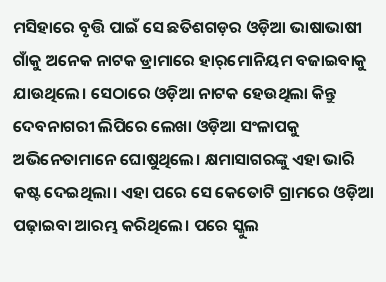ମସିହାରେ ବୃତ୍ତି ପାଇଁ ସେ ଛତିଶଗଡ଼ର ଓଡ଼ିଆ ଭାଷାଭାଷୀ ଗାଁକୁ ଅନେକ ନାଟକ ଡ୍ରାମାରେ ହାର୍‌‌ମୋନିୟମ ବଜାଇବାକୁ ଯାଉଥିଲେ। ସେଠାରେ ଓଡ଼ିଆ ନାଟକ ହେଉଥିଲା କିନ୍ତୁ ଦେବନାଗରୀ ଲିପିରେ ଲେଖା ଓଡ଼ିଆ ସଂଳାପକୁ ଅଭିନେତାମାନେ ଘୋଷୁଥିଲେ। କ୍ଷମାସାଗରଙ୍କୁ ଏହା ଭାରି କଷ୍ଟ ଦେଇଥିଲା। ଏହା ପରେ ସେ କେତୋଟି ଗ୍ରାମରେ ଓଡ଼ିଆ ପଢ଼ାଇବା ଆରମ୍ଭ କରିଥିଲେ। ପରେ ସ୍କୁଲ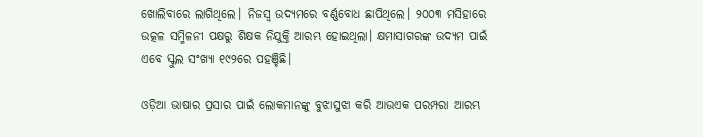ଖୋଲିବାରେ ଲାଗିଥିଲେ। ନିଜସ୍ୱ ଉଦ୍ୟମରେ ବର୍ଣ୍ଣବୋଧ ଛାପିଥିଲେ। ୨୦୦୩ ମସିହାରେ ଉତ୍କଳ ସମ୍ମିଳନୀ ପକ୍ଷରୁ ଶିକ୍ଷକ ନିଯୁକ୍ତି ଆରମ୍ଭ ହୋଇଥିଲା। କ୍ଷମାସାଗରଙ୍କ ଉଦ୍ୟମ ପାଇଁ ଏବେ ସ୍କୁଲ ସଂଖ୍ୟା ୧୯୨ରେ ପହଞ୍ଚିଛି।

ଓଡ଼ିଆ ଭାଷାର ପ୍ରସାର ପାଇଁ ଲୋକମାନଙ୍କୁ ବୁଝାସୁଝା କରି ଆଉଏକ ପରମ୍ପରା ଆରମ୍ଭ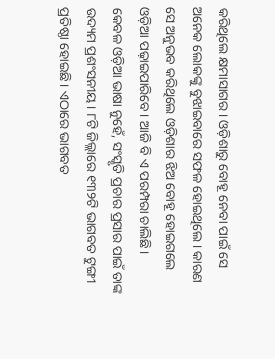କରିଥିଲେ କ୍ଷମାସାଗର। ଓଡ଼ିଶାରୁ ବୋହୂ ନେବା ପାଇଁ ସେ ଅନେକ ଲୋକଙ୍କୁ ବୁଝାଇବାରେ ସଫଳ ହୋଇଥିଲେ। କାରଣ ସେ ଅନୁଭବ କରିଥିଲେ ଓଡ଼ିଶାର ଝିଅ ବୋହୂ ହୋଇଗଲେ ଓଡ଼ିଆ ପଢ଼ାଇପାରିବେ। ଆଜି ବି ଏ ପରମ୍ପରା ଚାଲିଛି।
କେବଳ ଓଡ଼ିଆ ଭାଷା ନୁହେଁ, ସଂସ୍କୃତି ପ୍ରଚାର ପ୍ରସାର ପାଇଁ ତାଙ୍କ ଉଦ୍ୟମ ପ୍ରଶଂସନୀୟ। ୮ଟି ଜିଲ୍ଲାରେ ୧୩୨ଟି ଭାଗବତ ଟୁଙ୍ଗୀ ପ୍ରତିଷ୍ଠା ହୋଇଛି। ଏଠାରେ ଭାଗବତ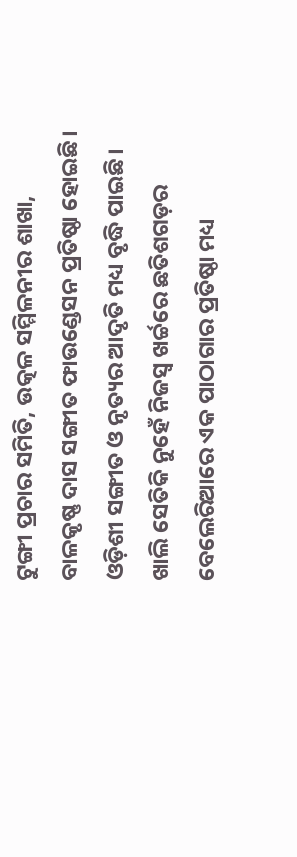ଟୁଙ୍ଗୀ ପ୍ରଚାର ସମିତି, ଉତ୍କଳ ସମ୍ମିଳନୀର ଶାଖା, ବାଳକୃଷ୍ଣ ଦାସ ସଙ୍ଗୀତ ଫାଉଣ୍ଡେସନ ପ୍ରତିଷ୍ଠା ହୋଇଛି। ଓଡ଼ିଶୀ ସଙ୍ଗୀତ ଓ ନୃତ୍ୟର ଆଦୃତି ମଧ୍ୟ ବୃଦ୍ଧି ପାଇଛି। ଖାଲି ସେତିକି ନୁହେଁ ନିଜସ୍ୱ ଖର୍ଚ୍ଚରେ ଛତିଶଗଡ଼ର ବେଲେରିଆରେ ଏକ ପାଠାଗାର ପ୍ରତିଷ୍ଠା ମଧ୍ୟ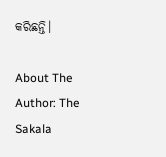କରିଛନ୍ତି।

About The Author: The Sakala